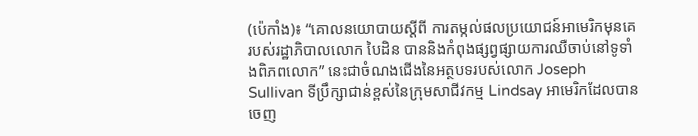(ប៉េកាំង)៖ “គោលនយោបាយស្តីពី ការតម្កល់ផលប្រយោជន៍អាមេរិកមុនគេ របស់រដ្ឋាភិបាលលោក បៃដិន បាននិងកំពុងផ្សព្វផ្សាយការឈឺចាប់នៅទូទាំងពិភពលោក” នេះជាចំណងជើងនៃអត្ថបទរបស់លោក Joseph Sullivan ទីប្រឹក្សាជាន់ខ្ពស់នៃក្រុមសាជីវកម្ម Lindsay អាមេរិកដែលបានចេញ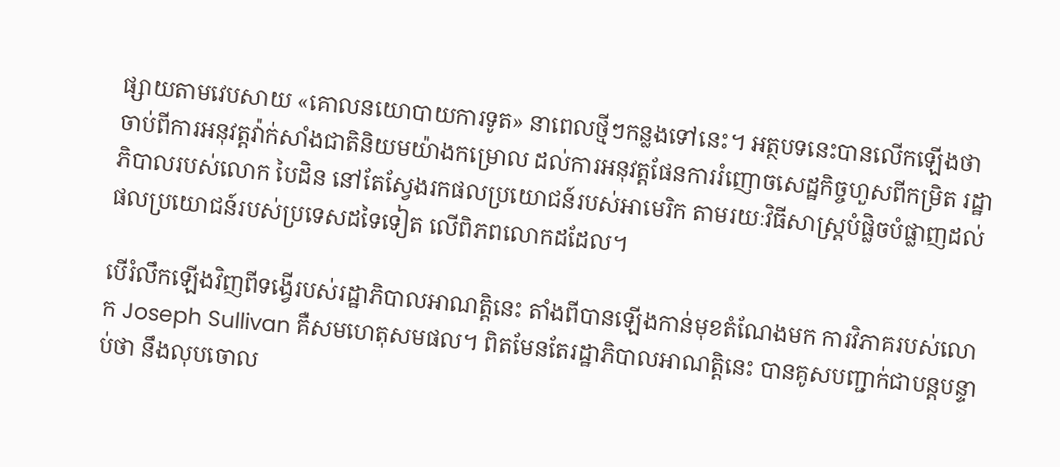ផ្សាយតាមវេបសាយ «គោលនយោបាយការទូត» នាពេលថ្មីៗកន្លងទៅនេះ។ អត្ថបទនេះបានលើកឡើងថា ចាប់ពីការអនុវត្តវ៉ាក់សាំងជាតិនិយមយ៉ាងកម្រោល ដល់ការអនុវត្តផែនការរំញោចសេដ្ឋកិច្ចហួសពីកម្រិត រដ្ឋាភិបាលរបស់លោក បៃដិន នៅតែស្វែងរកផលប្រយោជន៍របស់អាមេរិក តាមរយៈវិធីសាស្ត្របំផ្លិចបំផ្លាញដល់ ផលប្រយោជន៍របស់ប្រទេសដទៃទៀត លើពិភពលោកដដែល។

បើរំលឹកឡើងវិញពីទង្វើរបស់រដ្ឋាភិបាលអាណត្តិនេះ តាំងពីបានឡើងកាន់មុខតំណែងមក ការវិភាគរបស់លោក Joseph Sullivan គឺសមហេតុសមផល។ ពិតមែនតែរដ្ឋាភិបាលអាណតិ្តនេះ បានគូសបញ្ជាក់ជាបន្តបន្ទាប់ថា នឹងលុបចោល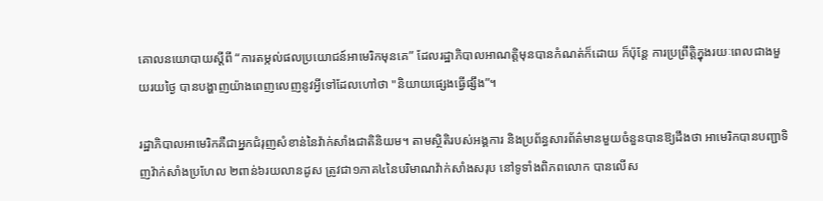គោលនយោបាយស្តីពី “ការតម្កល់ផលប្រយោជន៍អាមេរិកមុនគេ” ដែលរដ្ឋាភិបាលអាណត្តិមុនបានកំណត់ក៏ដោយ ក៏ប៉ុន្តែ ការប្រព្រឹត្តិក្នុងរយៈពេលជាងមួយរយថ្ងៃ បានបង្ហាញយ៉ាងពេញលេញនូវអ្វីទៅដែលហៅថា "និយាយផ្សេងធ្វើផ្សឹង”។

រដ្ឋាភិបាលអាមេរិកគឺជាអ្នកជំរុញសំខាន់នៃវ៉ាក់សាំងជាតិនិយម។ តាមស្ថិតិរបស់អង្គការ និងប្រព័ន្ធសារព័ត៌មានមួយចំនួនបានឱ្យដឹងថា អាមេរិកបានបញ្ជាទិញវ៉ាក់សាំងប្រហែល ២ពាន់៦រយលានដូស ត្រូវជា១ភាគ៤នៃបរិមាណវ៉ាក់សាំងសរុប នៅទូទាំងពិភពលោក បានលើស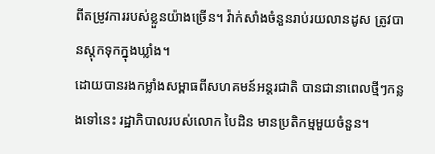ពីតម្រូវការរបស់ខ្លួនយ៉ាងច្រើន។ វ៉ាក់សាំងចំនួនរាប់រយលានដូស ត្រូវបានស្តុកទុកក្នុងឃ្លាំង។
ដោយបានរងកម្លាំងសម្ពាធពីសហគមន៍អន្តរជាតិ បានជានាពេលថ្មីៗកន្លងទៅនេះ រដ្ឋាភិបាលរបស់លោក បៃដិន មានប្រតិកម្មមួយចំនួន។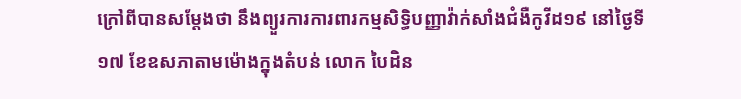ក្រៅពីបានសម្តែងថា នឹងព្យួរការការពារកម្មសិទ្ធិបញ្ញាវ៉ាក់សាំងជំងឺកូវីដ១៩ នៅថ្ងៃទី១៧ ខែឧសភាតាមម៉ោងក្នុងតំបន់ លោក បៃដិន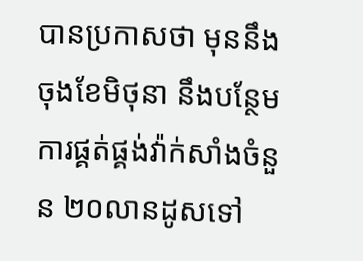បានប្រកាសថា មុននឹងចុងខែមិថុនា នឹងបន្ថែមការផ្គត់ផ្គង់វ៉ាក់សាំងចំនួន ២០លានដូសទៅ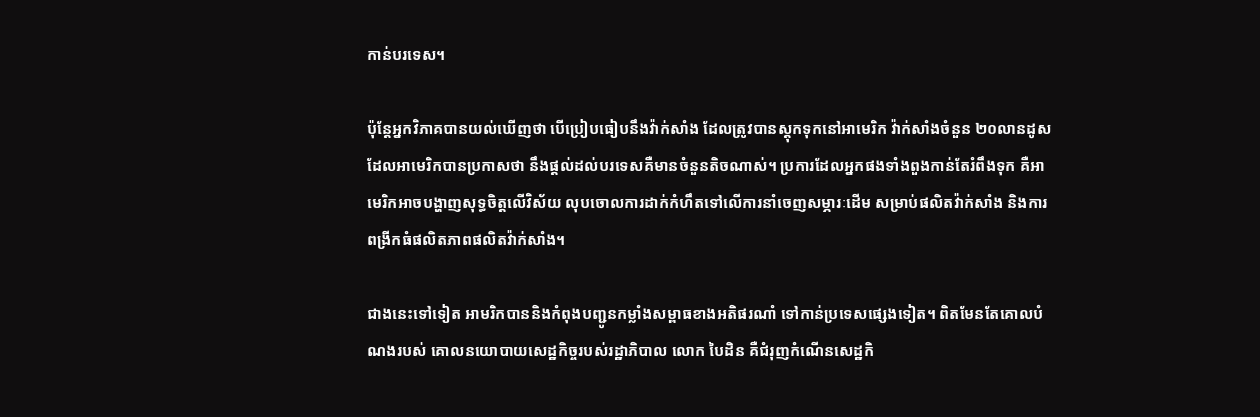កាន់បរទេស។

ប៉ុន្តែអ្នកវិភាគបានយល់ឃើញថា បើប្រៀបធៀបនឹងវ៉ាក់សាំង ដែលត្រូវបានស្តុកទុកនៅអាមេរិក វ៉ាក់សាំងចំនួន ២០លានដូសដែលអាមេរិកបានប្រកាសថា នឹងផ្តល់ដល់បរទេសគឺមានចំនួនតិចណាស់។ ប្រការដែលអ្នកផងទាំងពួងកាន់តែរំពឹងទុក គឺអាមេរិកអាចបង្ហាញសុទ្ធចិត្តលើវិស័យ លុបចោលការដាក់កំហឹតទៅលើការនាំចេញសម្ភារៈដើម សម្រាប់ផលិតវ៉ាក់សាំង និងការពង្រីកធំផលិតភាពផលិតវ៉ាក់សាំង។

ជាងនេះទៅទៀត អាមរិកបាននិងកំពុងបញ្ជូនកម្លាំងសម្ពាធខាងអតិផរណាំ ទៅកាន់ប្រទេសផ្សេងទៀត។ ពិតមែនតែគោលបំណងរបស់ គោលនយោបាយសេដ្ឋកិច្ចរបស់រដ្ឋាភិបាល លោក បៃដិន គឺជំរុញកំណើនសេដ្ឋកិ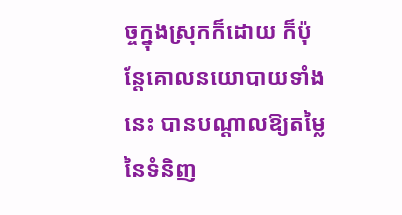ច្ចក្នុងស្រុកក៏ដោយ ក៏ប៉ុន្តែគោលនយោបាយទាំងនេះ បានបណ្តាលឱ្យតម្លៃនៃទំនិញ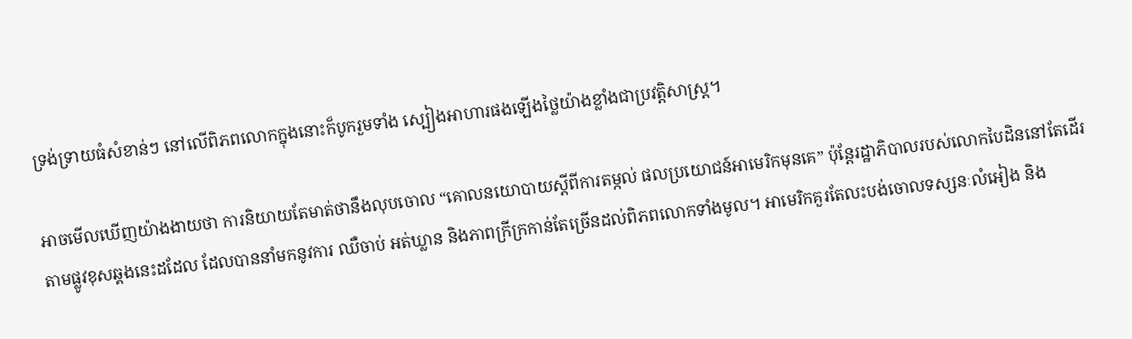ទ្រង់ទ្រាយធំសំខាន់ៗ នៅលើពិភពលោកក្នុងនោះក៏បូករួមទាំង ស្បៀងអាហារផងឡើងថ្លៃយ៉ាងខ្លាំងជាប្រវតិ្តសាស្ត្រ។

អាចមើលឃើញយ៉ាងងាយថា ការនិយាយតែមាត់ថានឹងលុបចោល “គោលនយោបាយស្តីពីការតម្កល់ ផលប្រយោជន៍អាមេរិកមុនគេ” ប៉ុន្តែរដ្ឋាភិបាលរបស់លោកបៃដិននៅតែដើរតាមផ្លូវខុសឆ្គងនេះដដែល ដែលបាននាំមកនូវការ ឈឺចាប់ អត់ឃ្លាន និងភាពក្រីក្រកាន់តែច្រើនដល់ពិភពលោកទាំងមូល។ អាមេរិកគួរតែលះបង់ចោលទស្សនៈលំអៀង និង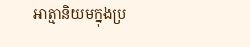អាត្មានិយមក្នុងប្រ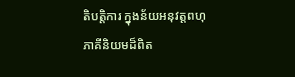តិបតិ្តការ ក្នុងន័យអនុវត្តពហុភាគីនិយមដ៏ពិត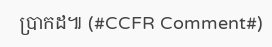ប្រាកដ៕ (#CCFR Comment#)